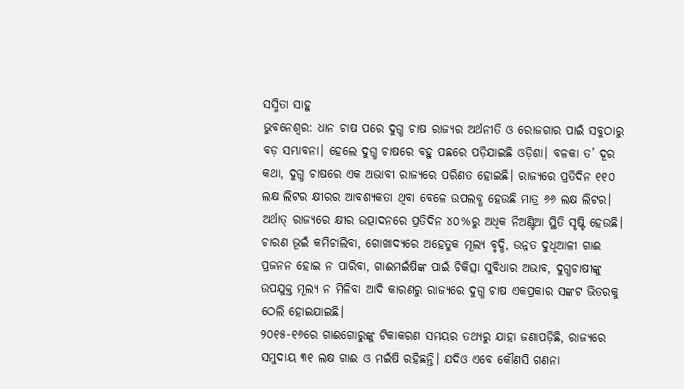ସସ୍ମିତା ସାହୁ
ଭୁବନେଶ୍ବର: ଧାନ ଚାଷ ପରେ ଦୁଗ୍ଧ ଚାଷ ରାଜ୍ୟର ଅର୍ଥନୀତି ଓ ରୋଜଗାର ପାଇଁ ସବୁଠାରୁ ବଡ଼ ସମ୍ଭାବନା। ହେଲେ ଦୁଗ୍ଧ ଚାଷରେ ବହୁ ପଛରେ ପଡ଼ିଯାଇଛି ଓଡ଼ିଶା। ବଳକା ତ’ ଦୂର କଥା, ଦୁଗ୍ଧ ଚାଷରେ ଏକ ଅଭାବୀ ରାଜ୍ୟରେ ପରିଣତ ହୋଇଛି। ରାଜ୍ୟରେ ପ୍ରତିଦିନ ୧୧୦ ଲକ୍ଷ ଲିଟର କ୍ଷୀରର ଆବଶ୍ୟକତା ଥିବା ବେଳେ ଉପଲବ୍ଧ ହେଉଛି ମାତ୍ର ୬୬ ଲକ୍ଷ ଲିଟର। ଅର୍ଥାତ୍ ରାଜ୍ୟରେ କ୍ଷୀର ଉତ୍ପାଦନରେ ପ୍ରତିଦିନ ୪୦%ରୁ ଅଧିକ ନିଅଣ୍ଟିଆ ସ୍ଥିତି ସୃଷ୍ଟି ହେଉଛି। ଚାରଣ ଭୂଇଁ କମିଚାଲିବା, ଗୋଖାଦ୍ୟରେ ଅହେତୁକ ମୂଲ୍ୟ ବୃଦ୍ଧି, ଉନ୍ନତ ଦୁଧିଆଳୀ ଗାଈ ପ୍ରଜନନ ହୋଇ ନ ପାରିବା, ଗାଈମଇଁଷିଙ୍କ ପାଇଁ ଚିକିତ୍ସା ସୁବିଧାର ଅଭାବ, ଦୁଗ୍ଧଚାଷୀଙ୍କୁ ଉପଯୁକ୍ତ ମୂଲ୍ୟ ନ ମିଳିବା ଆଦି କାରଣରୁ ରାଜ୍ୟରେ ଦୁଗ୍ଧ ଚାଷ ଏକପ୍ରକାର ସଙ୍କଟ ଭିତରକୁ ଠେଲି ହୋଇଯାଇଛି।
୨୦୧୫-୧୬ରେ ଗାଈଗୋରୁଙ୍କୁ ଟିକାକରଣ ସମୟର ତଥ୍ୟରୁ ଯାହା ଜଣାପଡ଼ିଛି, ରାଜ୍ୟରେ ସମୁଦାୟ ୩୧ ଲକ୍ଷ ଗାଈ ଓ ମଇଁଷି ରହିଛନ୍ତି। ଯଦିଓ ଏବେ କୌଣସି ଗଣନା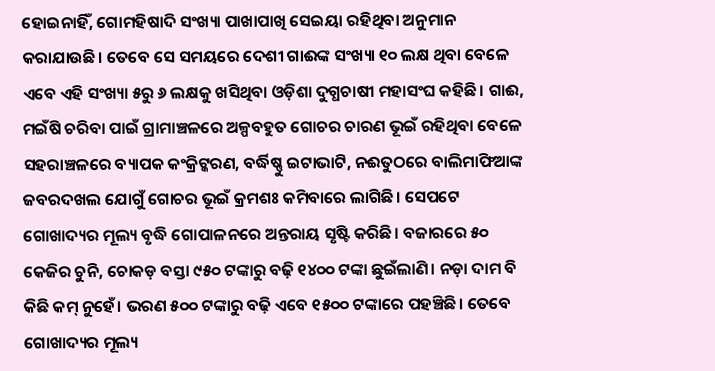ହୋଇନାହିଁ, ଗୋମହିଷାଦି ସଂଖ୍ୟା ପାଖାପାଖି ସେଇୟା ରହିଥିବା ଅନୁମାନ କରାଯାଉଛି। ତେବେ ସେ ସମୟରେ ଦେଶୀ ଗାଈଙ୍କ ସଂଖ୍ୟା ୧୦ ଲକ୍ଷ ଥିବା ବେଳେ ଏବେ ଏହି ସଂଖ୍ୟା ୫ରୁ ୬ ଲକ୍ଷକୁ ଖସିଥିବା ଓଡ଼ିଶା ଦୁଗ୍ଧଚାଷୀ ମହାସଂଘ କହିଛି। ଗାଈ, ମଇଁଷି ଚରିବା ପାଇଁ ଗ୍ରାମାଞ୍ଚଳରେ ଅଳ୍ପବହୁତ ଗୋଚର ଚାରଣ ଭୂଇଁ ରହିଥିବା ବେଳେ ସହରାଞ୍ଚଳରେ ବ୍ୟାପକ କଂକ୍ରିଟ୍କରଣ, ବର୍ଦ୍ଧିଷ୍ଣୁ ଇଟାଭାଟି, ନଈତୁଠରେ ବାଲିମାଫିଆଙ୍କ ଜବରଦଖଲ ଯୋଗୁଁ ଗୋଚର ଭୂଇଁ କ୍ରମଶଃ କମିବାରେ ଲାଗିଛି। ସେପଟେ ଗୋଖାଦ୍ୟର ମୂଲ୍ୟ ବୃଦ୍ଧି ଗୋପାଳନରେ ଅନ୍ତରାୟ ସୃଷ୍ଟି କରିଛି। ବଜାରରେ ୫୦ କେଜିର ଚୁନି, ଚୋକଡ଼ ବସ୍ତା ୯୫୦ ଟଙ୍କାରୁ ବଢ଼ି ୧୪୦୦ ଟଙ୍କା ଛୁଇଁଲାଣି। ନଡ଼ା ଦାମ ବି କିଛି କମ୍ ନୁହେଁ। ଭରଣ ୫୦୦ ଟଙ୍କାରୁ ବଢ଼ି ଏବେ ୧୫୦୦ ଟଙ୍କାରେ ପହଞ୍ଚିଛି। ତେବେ ଗୋଖାଦ୍ୟର ମୂଲ୍ୟ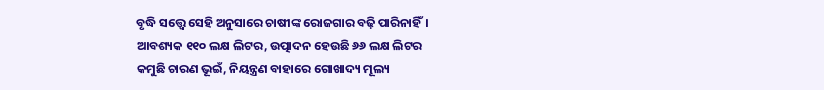ବୃଦ୍ଧି ସତ୍ତ୍ବେ ସେହି ଅନୁସାରେ ଚାଷୀଙ୍କ ରୋଜଗାର ବଢ଼ି ପାରିନାହିଁ।
ଆବଶ୍ୟକ ୧୧୦ ଲକ୍ଷ ଲିଟର, ଉତ୍ପାଦନ ହେଉଛି ୬୬ ଲକ୍ଷ ଲିଟର
କମୁଛି ଚାରଣ ଭୂଇଁ, ନିୟନ୍ତ୍ରଣ ବାହାରେ ଗୋଖାଦ୍ୟ ମୂଲ୍ୟ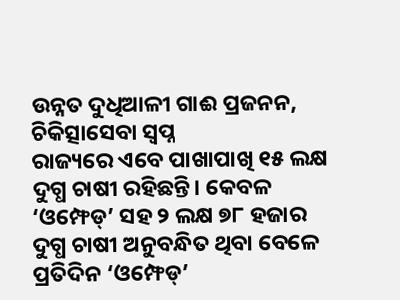ଉନ୍ନତ ଦୁଧିଆଳୀ ଗାଈ ପ୍ରଜନନ, ଚିକିତ୍ସାସେବା ସ୍ବପ୍ନ
ରାଜ୍ୟରେ ଏବେ ପାଖାପାଖି ୧୫ ଲକ୍ଷ ଦୁଗ୍ଧ ଚାଷୀ ରହିଛନ୍ତି। କେବଳ ‘ଓମ୍ଫେଡ୍’ ସହ ୨ ଲକ୍ଷ ୭୮ ହଜାର ଦୁଗ୍ଧ ଚାଷୀ ଅନୁବନ୍ଧିତ ଥିବା ବେଳେ ପ୍ରତିଦିନ ‘ଓମ୍ଫେଡ୍’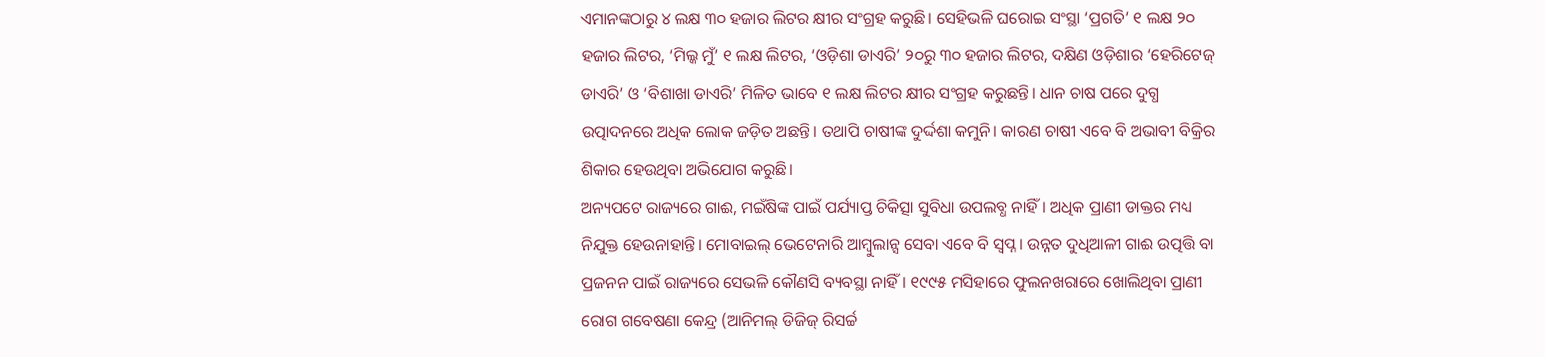ଏମାନଙ୍କଠାରୁ ୪ ଲକ୍ଷ ୩୦ ହଜାର ଲିଟର କ୍ଷୀର ସଂଗ୍ରହ କରୁଛି। ସେହିଭଳି ଘରୋଇ ସଂସ୍ଥା ‘ପ୍ରଗତି’ ୧ ଲକ୍ଷ ୨୦ ହଜାର ଲିଟର, ‘ମିଲ୍କ ମୁଁ’ ୧ ଲକ୍ଷ ଲିଟର, ‘ଓଡ଼ିଶା ଡାଏରି’ ୨୦ରୁ ୩୦ ହଜାର ଲିଟର, ଦକ୍ଷିଣ ଓଡ଼ିଶାର ‘ହେରିଟେଜ୍ ଡାଏରି’ ଓ ‘ବିଶାଖା ଡାଏରି’ ମିଳିତ ଭାବେ ୧ ଲକ୍ଷ ଲିଟର କ୍ଷୀର ସଂଗ୍ରହ କରୁଛନ୍ତି। ଧାନ ଚାଷ ପରେ ଦୁଗ୍ଧ ଉତ୍ପାଦନରେ ଅଧିକ ଲୋକ ଜଡ଼ିତ ଅଛନ୍ତି। ତଥାପି ଚାଷୀଙ୍କ ଦୁର୍ଦ୍ଦଶା କମୁନି। କାରଣ ଚାଷୀ ଏବେ ବି ଅଭାବୀ ବିକ୍ରିର ଶିକାର ହେଉଥିବା ଅଭିଯୋଗ କରୁଛି।
ଅନ୍ୟପଟେ ରାଜ୍ୟରେ ଗାଈ, ମଇଁଷିଙ୍କ ପାଇଁ ପର୍ଯ୍ୟାପ୍ତ ଚିକିତ୍ସା ସୁବିଧା ଉପଲବ୍ଧ ନାହିଁ। ଅଧିକ ପ୍ରାଣୀ ଡାକ୍ତର ମଧ୍ୟ ନିଯୁକ୍ତ ହେଉନାହାନ୍ତି। ମୋବାଇଲ୍ ଭେଟେନାରି ଆମ୍ବୁଲାନ୍ସ ସେବା ଏବେ ବି ସ୍ବପ୍ନ। ଉନ୍ନତ ଦୁଧିଆଳୀ ଗାଈ ଉତ୍ପତ୍ତି ବା ପ୍ରଜନନ ପାଇଁ ରାଜ୍ୟରେ ସେଭଳି କୌଣସି ବ୍ୟବସ୍ଥା ନାହିଁ। ୧୯୯୫ ମସିହାରେ ଫୁଲନଖରାରେ ଖୋଲିଥିବା ପ୍ରାଣୀ ରୋଗ ଗବେଷଣା କେନ୍ଦ୍ର (ଆନିମଲ୍ ଡିଜିଜ୍ ରିସର୍ଚ୍ଚ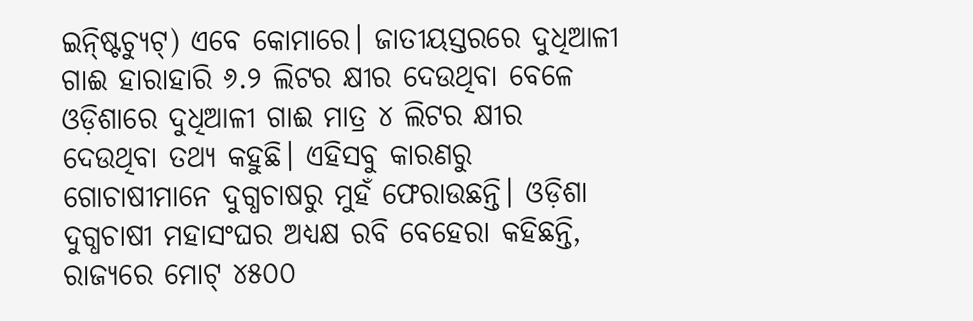ଇନ୍ଷ୍ଟିଚ୍ୟୁଟ୍) ଏବେ କୋମାରେ। ଜାତୀୟସ୍ତରରେ ଦୁଧିଆଳୀ ଗାଈ ହାରାହାରି ୬.୨ ଲିଟର କ୍ଷୀର ଦେଉଥିବା ବେଳେ ଓଡ଼ିଶାରେ ଦୁଧିଆଳୀ ଗାଈ ମାତ୍ର ୪ ଲିଟର କ୍ଷୀର ଦେଉଥିବା ତଥ୍ୟ କହୁଛି। ଏହିସବୁ କାରଣରୁ ଗୋଚାଷୀମାନେ ଦୁଗ୍ଧଚାଷରୁ ମୁହଁ ଫେରାଉଛନ୍ତି। ଓଡ଼ିଶା ଦୁଗ୍ଧଚାଷୀ ମହାସଂଘର ଅଧ୍ୟକ୍ଷ ରବି ବେହେରା କହିଛନ୍ତି, ରାଜ୍ୟରେ ମୋଟ୍ ୪୫୦୦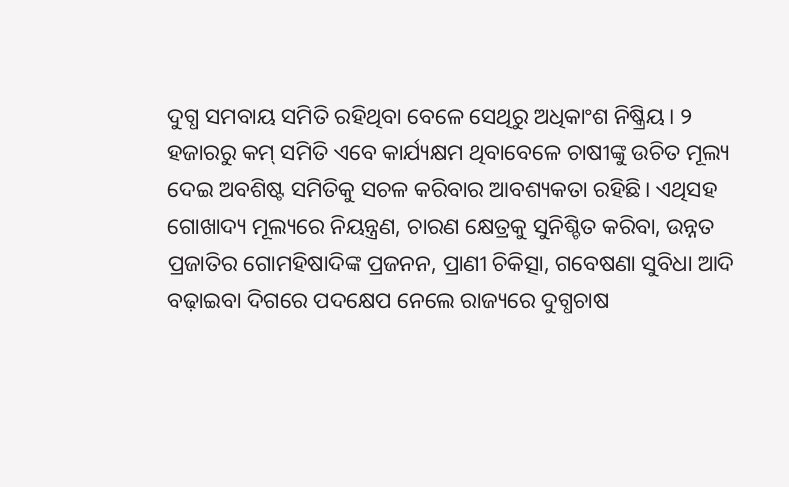ଦୁଗ୍ଧ ସମବାୟ ସମିତି ରହିଥିବା ବେଳେ ସେଥିରୁ ଅଧିକାଂଶ ନିଷ୍କ୍ରିୟ। ୨ ହଜାରରୁ କମ୍ ସମିତି ଏବେ କାର୍ଯ୍ୟକ୍ଷମ ଥିବାବେଳେ ଚାଷୀଙ୍କୁ ଉଚିତ ମୂଲ୍ୟ ଦେଇ ଅବଶିଷ୍ଟ ସମିତିକୁ ସଚଳ କରିବାର ଆବଶ୍ୟକତା ରହିଛି। ଏଥିସହ ଗୋଖାଦ୍ୟ ମୂଲ୍ୟରେ ନିୟନ୍ତ୍ରଣ, ଚାରଣ କ୍ଷେତ୍ରକୁ ସୁନିଶ୍ଚିତ କରିବା, ଉନ୍ନତ ପ୍ରଜାତିର ଗୋମହିଷାଦିଙ୍କ ପ୍ରଜନନ, ପ୍ରାଣୀ ଚିକିତ୍ସା, ଗବେଷଣା ସୁବିଧା ଆଦି ବଢ଼ାଇବା ଦିଗରେ ପଦକ୍ଷେପ ନେଲେ ରାଜ୍ୟରେ ଦୁଗ୍ଧଚାଷ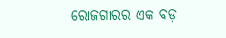ରୋଜଗାରର ଏକ ବଡ଼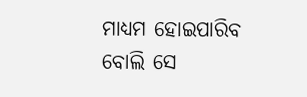ମାଧ୍ୟମ ହୋଇପାରିବ ବୋଲି ସେ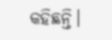କହିଛନ୍ତି।